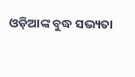ଓଡ଼ିଆଙ୍କ ବୁଦ୍ଧ ସଭ୍ୟତା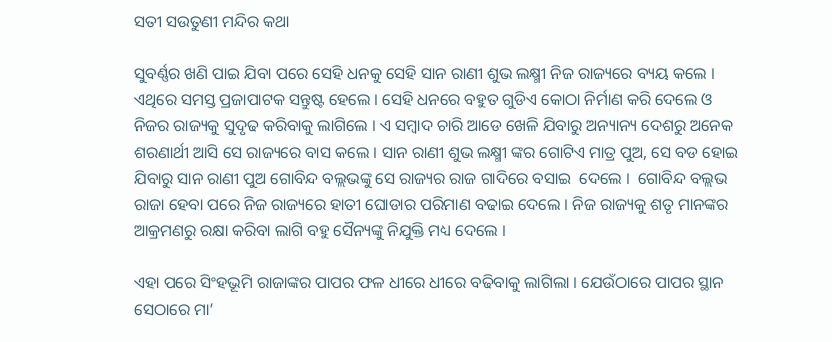ସତୀ ସଉତୁଣୀ ମନ୍ଦିର କଥା

ସୁବର୍ଣ୍ଣର ଖଣି ପାଇ ଯିବା ପରେ ସେହି ଧନକୁ ସେହି ସାନ ରାଣୀ ଶୁଭ ଲକ୍ଷ୍ମୀ ନିଜ ରାଜ୍ୟରେ ବ୍ୟୟ କଲେ । ଏଥିରେ ସମସ୍ତ ପ୍ରଜାପାଟକ ସନ୍ତୁଷ୍ଟ ହେଲେ । ସେହି ଧନରେ ବହୁତ ଗୁଡିଏ କୋଠା ନିର୍ମାଣ କରି ଦେଲେ ଓ ନିଜର ରାଜ୍ୟକୁ ସୁଦୃଢ କରିବାକୁ ଲାଗିଲେ । ଏ ସମ୍ବାଦ ଚାରି ଆଡେ ଖେଳି ଯିବାରୁ ଅନ୍ୟାନ୍ୟ ଦେଶରୁ ଅନେକ ଶରଣାର୍ଥୀ ଆସି ସେ ରାଜ୍ୟରେ ବାସ କଲେ । ସାନ ରାଣୀ ଶୁଭ ଲକ୍ଷ୍ମୀ ଙ୍କର ଗୋଟିଏ ମାତ୍ର ପୁଅ, ସେ ବଡ ହୋଇ ଯିବାରୁ ସାନ ରାଣୀ ପୁଅ ଗୋବିନ୍ଦ ବଲ୍ଲଭଙ୍କୁ ସେ ରାଜ୍ୟର ରାଜ ଗାଦିରେ ବସାଇ  ଦେଲେ ।  ଗୋବିନ୍ଦ ବଲ୍ଲଭ ରାଜା ହେବା ପରେ ନିଜ ରାଜ୍ୟରେ ହାତୀ ଘୋଡାର ପରିମାଣ ବଢାଇ ଦେଲେ । ନିଜ ରାଜ୍ୟକୁ ଶତୃ ମାନଙ୍କର ଆକ୍ରମଣରୁ ରକ୍ଷା କରିବା ଲାଗି ବହୁ ସୈନ୍ୟଙ୍କୁ ନିଯୁକ୍ତି ମଧ୍ୟ ଦେଲେ ।

ଏହା ପରେ ସିଂହଭୂମି ରାଜାଙ୍କର ପାପର ଫଳ ଧୀରେ ଧୀରେ ବଢିବାକୁ ଲାଗିଲା । ଯେଉଁଠାରେ ପାପର ସ୍ଥାନ ସେଠାରେ ମା’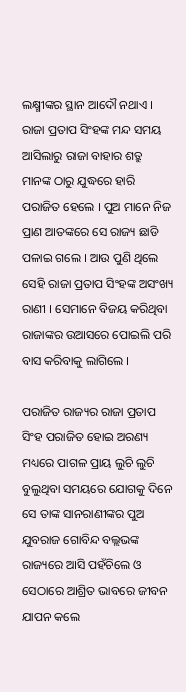ଲକ୍ଷ୍ମୀଙ୍କର ସ୍ଥାନ ଆଦୌ ନଥାଏ । ରାଜା ପ୍ରତାପ ସିଂହଙ୍କ ମନ୍ଦ ସମୟ ଆସିଲାରୁ ରାଜା ବାହାର ଶତ୍ରୁ ମାନଙ୍କ ଠାରୁ ଯୁଦ୍ଧରେ ହାରି ପରାଜିତ ହେଲେ । ପୁଅ ମାନେ ନିଜ ପ୍ରାଣ ଆତଙ୍କରେ ସେ ରାଜ୍ୟ ଛାଡି ପଳାଇ ଗଲେ । ଆଉ ପୁଣି ଥିଲେ ସେହି ରାଜା ପ୍ରତାପ ସିଂହଙ୍କ ଅସଂଖ୍ୟ ରାଣୀ । ସେମାନେ ବିଜୟ କରିଥିବା ରାଜାଙ୍କର ଉଆସରେ ପୋଇଲି ପରି ବାସ କରିବାକୁ ଲାଗିଲେ ।

ପରାଜିତ ରାଜ୍ୟର ରାଜା ପ୍ରତାପ ସିଂହ ପରାଜିତ ହୋଇ ଅରଣ୍ୟ ମଧ୍ୟରେ ପାଗଳ ପ୍ରାୟ ଲୁଚି ଲୁଚି ବୁଲୁଥିବା ସମୟରେ ଯୋଗକୁ ଦିନେ ସେ ତାଙ୍କ ସାନରାଣୀଙ୍କର ପୁଅ ଯୁବରାଜ ଗୋବିନ୍ଦ ବଲ୍ଲଭଙ୍କ ରାଜ୍ୟରେ ଆସି ପହଁଚିଲେ ଓ ସେଠାରେ ଆଶ୍ରିତ ଭାବରେ ଜୀବନ ଯାପନ କଲେ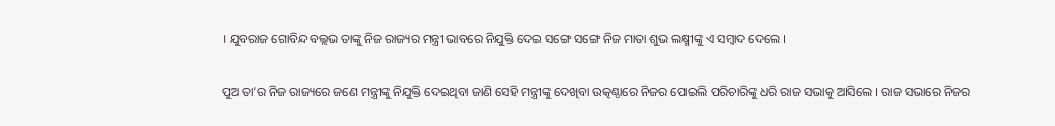। ଯୁବରାଜ ଗୋବିନ୍ଦ ବଲ୍ଲଭ ତାଙ୍କୁ ନିଜ ରାଜ୍ୟର ମନ୍ତ୍ରୀ ଭାବରେ ନିଯୁକ୍ତି ଦେଇ ସଙ୍ଗେ ସଙ୍ଗେ ନିଜ ମାତା ଶୁଭ ଲକ୍ଷ୍ମୀଙ୍କୁ ଏ ସମ୍ବାଦ ଦେଲେ ।

ପୁଅ ତା’ର ନିଜ ରାଜ୍ୟରେ ଜଣେ ମନ୍ତ୍ରୀଙ୍କୁ ନିଯୁକ୍ତି ଦେଇଥିବା ଜାଣି ସେହି ମନ୍ତ୍ରୀଙ୍କୁ ଦେଖିବା ଉତ୍କଣ୍ଠାରେ ନିଜର ପୋଇଲି ପରିଚାରିଙ୍କୁ ଧରି ରାଜ ସଭାକୁ ଆସିଲେ । ରାଜ ସଭାରେ ନିଜର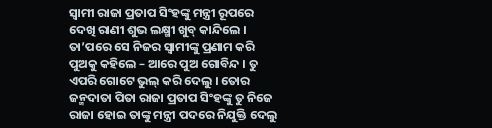ସ୍ୱାମୀ ରାଜା ପ୍ରତାପ ସିଂହଙ୍କୁ ମନ୍ତ୍ରୀ ରୂପରେ ଦେଖି ରାଣୀ ଶୁଭ ଲକ୍ଷ୍ମୀ ଖୁବ୍ କାନ୍ଦିଲେ । ତା’ପରେ ସେ ନିଜର ସ୍ୱାମୀଙ୍କୁ ପ୍ରଣାମ କରି ପୁଅକୁ କହିଲେ – ଆରେ ପୁଅ ଗୋବିନ୍ଦ । ତୁ ଏପରି ଗୋଟେ ଭୁଲ୍ କରି ଦେଲୁ । ତୋର ଜନ୍ମଦାତା ପିତା ରାଜା ପ୍ରତାପ ସିଂହଙ୍କୁ ତୁ ନିଜେ ରାଜା ହୋଇ ତାଙ୍କୁ ମନ୍ତ୍ରୀ ପଦରେ ନିଯୁକ୍ତି ଦେଲୁ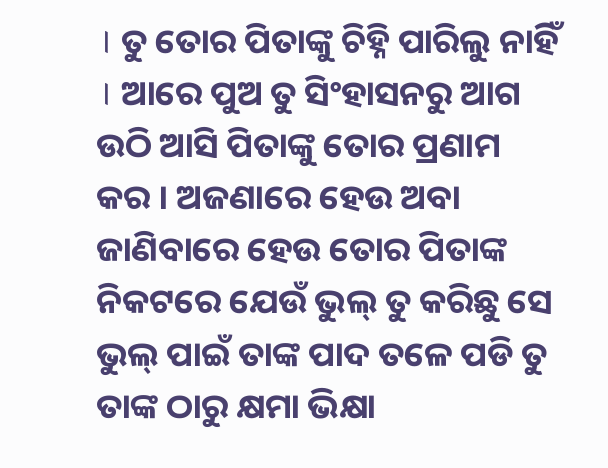। ତୁ ତୋର ପିତାଙ୍କୁ ଚିହ୍ନି ପାରିଲୁ ନାହିଁ । ଆରେ ପୁଅ ତୁ ସିଂହାସନରୁ ଆଗ ଉଠି ଆସି ପିତାଙ୍କୁ ତୋର ପ୍ରଣାମ କର । ଅଜଣାରେ ହେଉ ଅବା ଜାଣିବାରେ ହେଉ ତୋର ପିତାଙ୍କ ନିକଟରେ ଯେଉଁ ଭୁଲ୍ ତୁ କରିଛୁ ସେ ଭୁଲ୍ ପାଇଁ ତାଙ୍କ ପାଦ ତଳେ ପଡି ତୁ ତାଙ୍କ ଠାରୁ କ୍ଷମା ଭିକ୍ଷା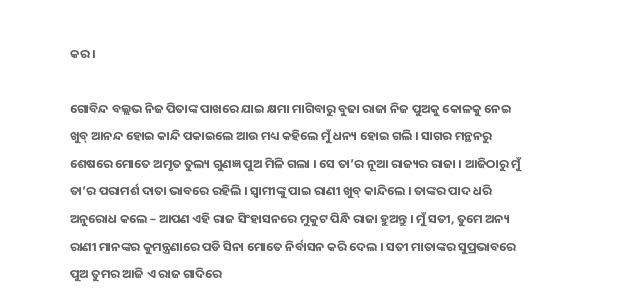କର ।

ଗୋବିନ୍ଦ ବଲ୍ଲଭ ନିଜ ପିତାଙ୍କ ପାଖରେ ଯାଇ କ୍ଷମା ମାଗିବାରୁ ବୁଢା ରାଜା ନିଜ ପୁଅକୁ କୋଳକୁ ନେଇ ଖୁବ୍ ଆନନ୍ଦ ହୋଇ କାନ୍ଦି ପକାଇଲେ ଆଉ ମଧ୍ୟ କହିଲେ ମୁଁ ଧନ୍ୟ ହୋଇ ଗଲି । ସାଗର ମନ୍ଥନରୁ ଶେଷରେ ମୋତେ ଅମୃତ ତୁଲ୍ୟ ଗୁଣଜ୍ଞ ପୁଅ ମିଳି ଗଲା । ସେ ତା’ର ନୂଆ ରାଜ୍ୟର ରାଜା । ଆଜିଠାରୁ ମୁଁ ତା’ର ପରାମର୍ଶ ଦାତା ଭାବରେ ରହିଲି । ସ୍ୱାମୀଙ୍କୁ ପାଇ ରାଣୀ ଖୁବ୍ କାନ୍ଦିଲେ । ତାଙ୍କର ପାଦ ଧରି ଅନୁରୋଧ କଲେ – ଆପଣ ଏହି ରାଜ ସିଂହାସନରେ ମୁକୁଟ ପିନ୍ଧି ରାଜା ହୁଅନ୍ତୁ । ମୁଁ ସତୀ, ତୁମେ ଅନ୍ୟ ରାଣୀ ମାନଙ୍କର କୁମନ୍ତ୍ରଣାରେ ପଡି ସିନା ମୋତେ ନିର୍ବାସନ କରି ଦେଲ । ସତୀ ମାତାଙ୍କର ସୁପ୍ରଭାବରେ ପୁଅ ତୁମର ଆଜି ଏ ରାଜ ଗାଦିରେ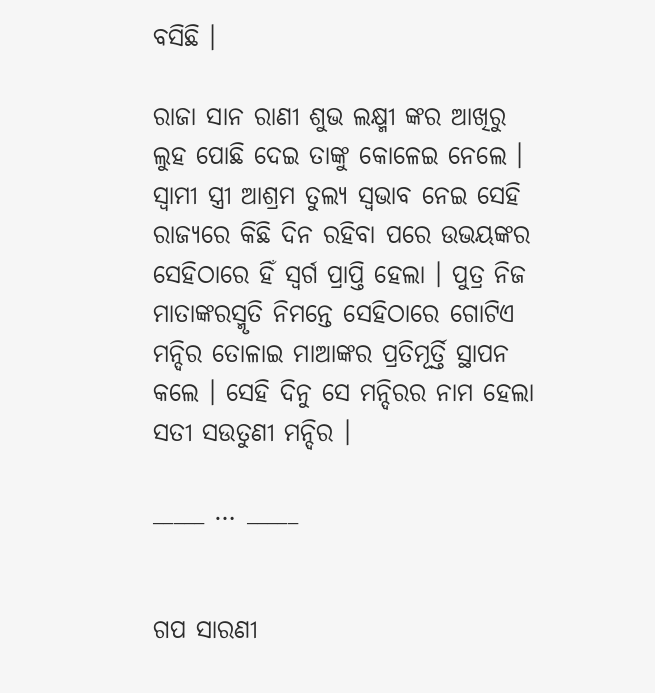ବସିଛି ।

ରାଜା ସାନ ରାଣୀ ଶୁଭ ଲକ୍ଷ୍ମୀ ଙ୍କର ଆଖିରୁ ଲୁହ ପୋଛି ଦେଇ ତାଙ୍କୁ କୋଳେଇ ନେଲେ । ସ୍ୱାମୀ ସ୍ତ୍ରୀ ଆଶ୍ରମ ତୁଲ୍ୟ ସ୍ୱଭାବ ନେଇ ସେହି ରାଜ୍ୟରେ କିଛି ଦିନ ରହିବା ପରେ ଉଭୟଙ୍କର ସେହିଠାରେ ହିଁ ସ୍ୱର୍ଗ ପ୍ରାପ୍ତି ହେଲା । ପୁତ୍ର ନିଜ ମାତାଙ୍କରସ୍ମୃତି ନିମନ୍ତେ ସେହିଠାରେ ଗୋଟିଏ ମନ୍ଦିର ତୋଳାଇ ମାଆଙ୍କର ପ୍ରତିମୂର୍ତ୍ତି ସ୍ଥାପନ କଲେ । ସେହି ଦିନୁ ସେ ମନ୍ଦିରର ନାମ ହେଲା ସତୀ ସଉତୁଣୀ ମନ୍ଦିର ।

_____ … _____


ଗପ ସାରଣୀ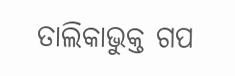ତାଲିକାଭୁକ୍ତ ଗପ